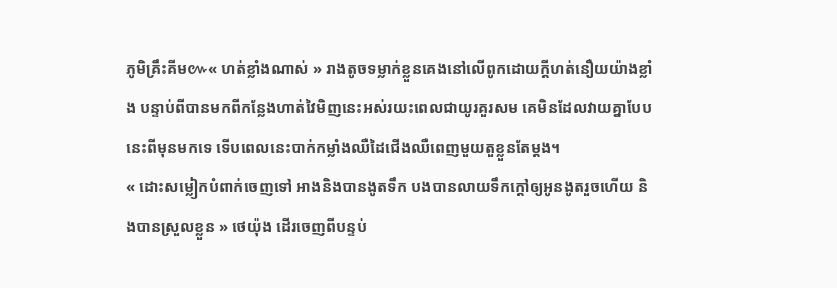ភូមិគ្រឹះគីម៚« ហត់ខ្លាំងណាស់ » រាងតូចទម្លាក់ខ្លួនគេងនៅលើពូកដោយក្តីហត់នឿយយ៉ាងខ្លាំង បន្ទាប់ពីបានមកពីកន្លែងហាត់វៃមិញនេះអស់រយះពេលជាយូរគួរសម គេមិនដែលវាយគ្នាបែបនេះពីមុនមកទេ ទើបពេលនេះបាក់កម្លាំងឈឺដៃជើងឈឺពេញមួយតួខ្លួនតែម្តង។
« ដោះសម្លៀកបំពាក់ចេញទៅ អាងនិងបានងូតទឹក បងបានលាយទឹកក្តៅឲ្យអូនងូតរួចហើយ និងបានស្រួលខ្លួន » ថេយ៉ុង ដើរចេញពីបន្ទប់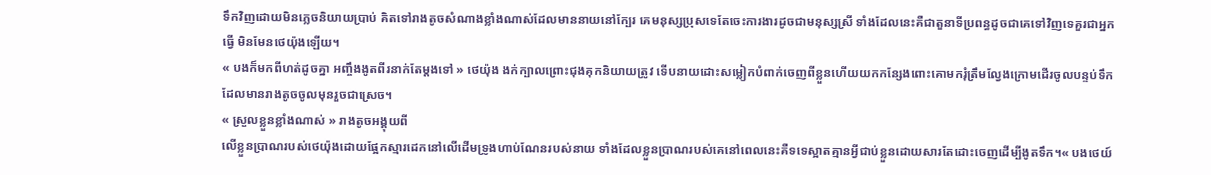ទឹកវិញដោយមិនភ្លេចនិយាយប្រាប់ គិតទៅរាងតូចសំណាងខ្លាំងណាស់ដែលមាននាយនៅក្បែរ គេមនុស្សប្រុសទេតែចេះការងារដូចជាមនុស្សស្រី ទាំងដែលនេះគឺជាតួនាទីប្រពន្ធដូចជាគេទៅវិញទេគួរជាអ្នកធ្វើ មិនមែនថេយ៉ុងឡើយ។
« បងក៏មកពីហត់ដូចគ្នា អញ្ចឹងងូតពីរនាក់តែម្តងទៅ » ថេយ៉ុង ងក់ក្បាលព្រោះជុងគុកនិយាយត្រូវ ទើបនាយដោះសម្លៀកបំពាក់ចេញពីខ្លួនហើយយកកន្សែងពោះគោមករុំត្រឹមល្វែងក្រោមដើរចូលបន្ទប់ទឹកដែលមានរាងតូចចូលមុនរួចជាស្រេច។
« ស្រួលខ្លួនខ្លាំងណាស់ » រាងតូចអង្គុយពី
លើខ្លួនប្រាណរបស់ថេយ៉ុងដោយផ្អែកស្មារដេកនៅលើដើមទ្រូងហាប់ណែនរបស់នាយ ទាំងដែលខ្លួនប្រាណរបស់គេនៅពេលនេះគឺទទេស្អាតគ្មានអ្វីជាប់ខ្លួនដោយសារតែដោះចេញដើម្បីងូតទឹក។« បងថេយ៍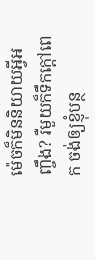ម៉េចក៏មិននិយាយអ្វីអញ្ចឹង? រឺមួយក៏ទឹកក្តៅពេក ចង់ឲ្យខ្ញុំបន្ថ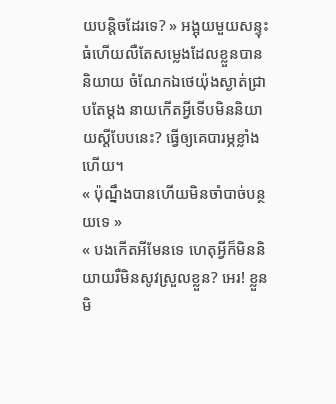យបន្តិចដែរទេ? » អង្អុយមួយសន្ទុះធំហើយលឺតែសម្លេងដែលខ្លួនបាននិយាយ ចំណែកឯថេយ៉ុងស្ងាត់ជ្រាបតែម្តង នាយកើតអ្វីទើបមិននិយាយស្តីបែបនេះ? ធ្វើឲ្យគេបារម្ភខ្លាំងហើយ។
« ប៉ុណ្នឹងបានហើយមិនចាំបាច់បន្ថយទេ »
« បងកើតអីមែនទេ ហេតុអ្វីក៏មិននិយាយរឺមិនសូវស្រួលខ្លួន? អេរ! ខ្លួនមិ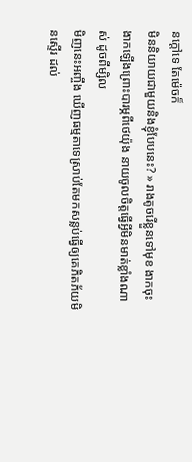នក្តៅទេ តែម៉េចក៏
មិននិយាយជាមួយនិងខ្ញុំបែបនេះ? » រាងតូចរើខ្លួនទៅមុខ ងាកចុះងាកឡើងព្រោះបារម្ភពីថេយ៉ុង នាយចូលចិត្តធ្វើអ្វីមិនមាត់ខ្លាំងណាស់ ដូចពីម្សិល
មិញនេះអញ្ចឹង ឃើញធម្មតាទេស្រាប់តែមកសន្លប់ធ្វើឲ្យគេភិតភ័យមិនស្ទើរ ដល់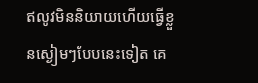ឥលូវមិននិយាយហើយធ្វើខ្លួនស្ងៀមៗបែបនេះទៀត គេ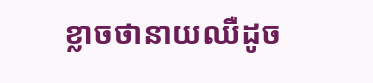ខ្លាចថានាយឈឺដូច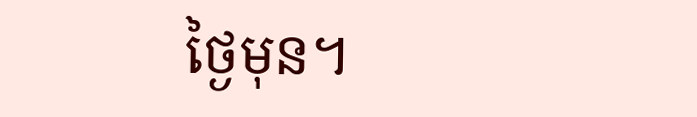ថ្ងៃមុន។